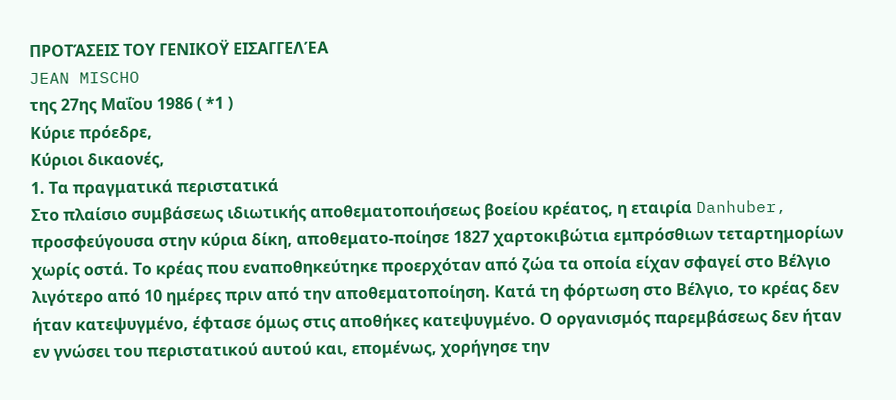ΠΡΟΤΆΣΕΙΣ ΤΟΥ ΓΕΝΙΚΟΫ ΕΙΣΑΓΓΕΛΈΑ
JEAN MISCHO
της 27ης Μαΐου 1986 ( *1 )
Κύριε πρόεδρε,
Κύριοι δικαονές,
1. Τα πραγματικά περιστατικά
Στο πλαίσιο συμβάσεως ιδιωτικής αποθεματοποιήσεως βοείου κρέατος, η εταιρία Danhuber, προσφεύγουσα στην κύρια δίκη, αποθεματο-ποίησε 1827 χαρτοκιβώτια εμπρόσθιων τεταρτημορίων χωρίς οστά. Το κρέας που εναποθηκεύτηκε προερχόταν από ζώα τα οποία είχαν σφαγεί στο Βέλγιο λιγότερο από 10 ημέρες πριν από την αποθεματοποίηση. Κατά τη φόρτωση στο Βέλγιο, το κρέας δεν ήταν κατεψυγμένο, έφτασε όμως στις αποθήκες κατεψυγμένο. Ο οργανισμός παρεμβάσεως δεν ήταν εν γνώσει του περιστατικού αυτού και, επομένως, χορήγησε την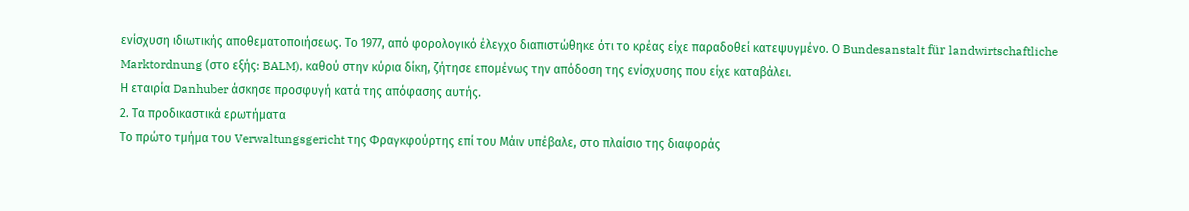ενίσχυση ιδιωτικής αποθεματοποιήσεως. Το 1977, από φορολογικό έλεγχο διαπιστώθηκε ότι το κρέας είχε παραδοθεί κατεψυγμένο. Ο Bundesanstalt für landwirtschaftliche Marktordnung (στο εξής: BALM), καθού στην κύρια δίκη, ζήτησε επομένως την απόδοση της ενίσχυσης που είχε καταβάλει.
Η εταιρία Danhuber άσκησε προσφυγή κατά της απόφασης αυτής.
2. Τα προδικαστικά ερωτήματα
Το πρώτο τμήμα του Verwaltungsgericht της Φραγκφούρτης επί του Μάιν υπέβαλε, στο πλαίσιο της διαφοράς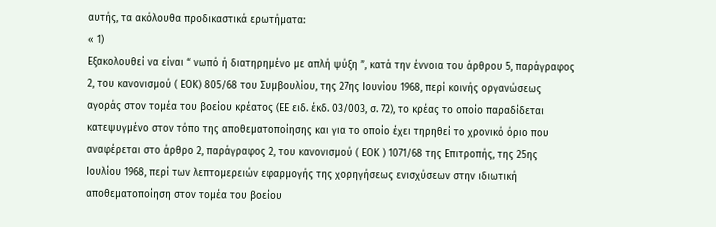αυτής, τα ακόλουθα προδικαστικά ερωτήματα:
« 1)
Εξακολουθεί να είναι “ νωπό ή διατηρημένο με απλή ψύξη ”, κατά την έννοια του άρθρου 5, παράγραφος 2, του κανονισμού ( ΕΟΚ) 805/68 του Συμβουλίου, της 27ης Ιουνίου 1968, περί κοινής οργανώσεως αγοράς στον τομέα του βοείου κρέατος (ΕΕ ειδ. έκδ. 03/003, σ. 72), το κρέας το οποίο παραδίδεται κατεψυγμένο στον τόπο της αποθεματοποίησης και για το οποίο έχει τηρηθεί το χρονικό όριο που αναφέρεται στο άρθρο 2, παράγραφος 2, του κανονισμού ( ΕΟΚ ) 1071/68 της Επιτροπής, της 25ης Ιουλίου 1968, περί των λεπτομερειών εφαρμογής της χορηγήσεως ενισχύσεων στην ιδιωτική αποθεματοποίηση στον τομέα του βοείου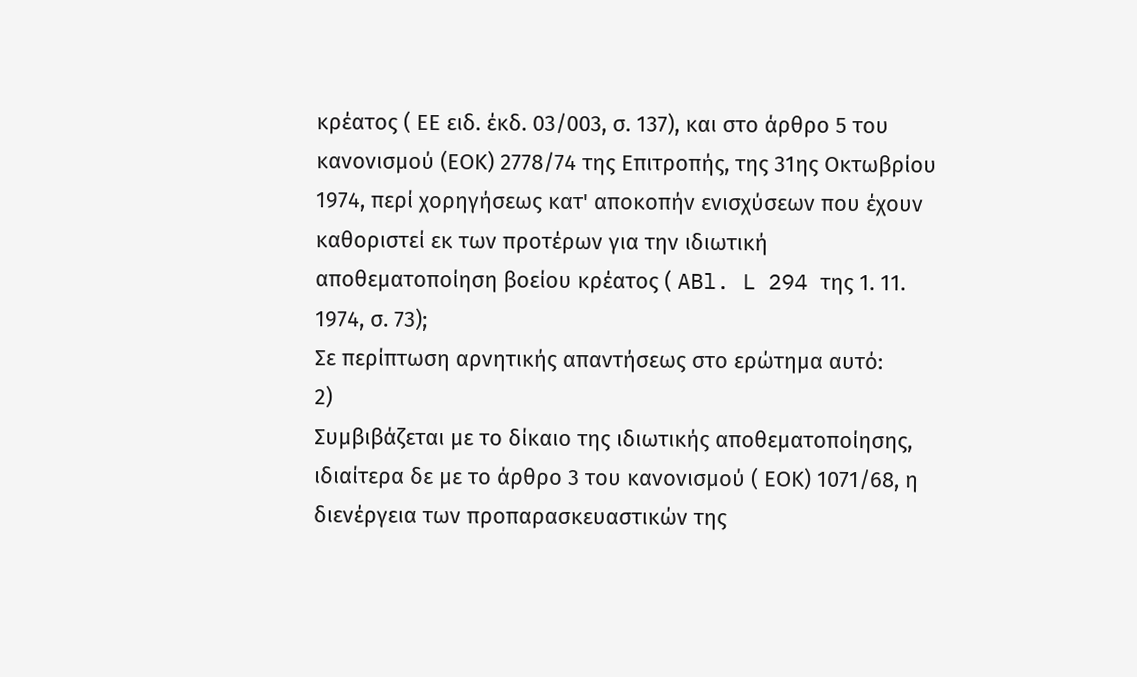κρέατος ( ΕΕ ειδ. έκδ. 03/003, σ. 137), και στο άρθρο 5 του κανονισμού (ΕΟΚ) 2778/74 της Επιτροπής, της 31ης Οκτωβρίου 1974, περί χορηγήσεως κατ' αποκοπήν ενισχύσεων που έχουν καθοριστεί εκ των προτέρων για την ιδιωτική αποθεματοποίηση βοείου κρέατος ( ABl. L 294 της 1. 11. 1974, σ. 73);
Σε περίπτωση αρνητικής απαντήσεως στο ερώτημα αυτό:
2)
Συμβιβάζεται με το δίκαιο της ιδιωτικής αποθεματοποίησης, ιδιαίτερα δε με το άρθρο 3 του κανονισμού ( ΕΟΚ) 1071/68, η διενέργεια των προπαρασκευαστικών της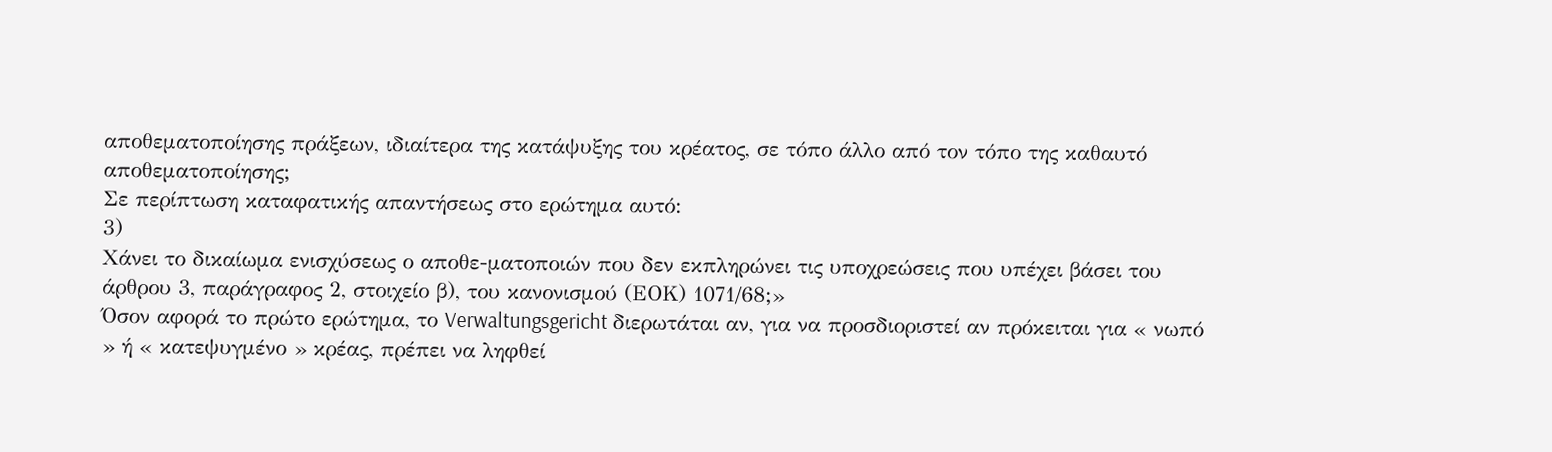αποθεματοποίησης πράξεων, ιδιαίτερα της κατάψυξης του κρέατος, σε τόπο άλλο από τον τόπο της καθαυτό αποθεματοποίησης;
Σε περίπτωση καταφατικής απαντήσεως στο ερώτημα αυτό:
3)
Χάνει το δικαίωμα ενισχύσεως ο αποθε-ματοποιών που δεν εκπληρώνει τις υποχρεώσεις που υπέχει βάσει του άρθρου 3, παράγραφος 2, στοιχείο β), του κανονισμού (ΕΟΚ) 1071/68;»
Όσον αφορά το πρώτο ερώτημα, το Verwaltungsgericht διερωτάται αν, για να προσδιοριστεί αν πρόκειται για « νωπό » ή « κατεψυγμένο » κρέας, πρέπει να ληφθεί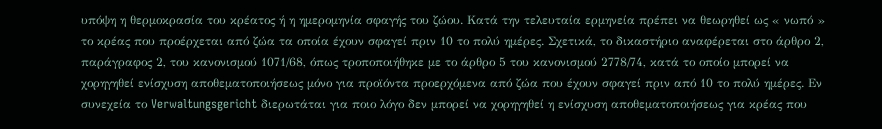υπόψη η θερμοκρασία του κρέατος ή η ημερομηνία σφαγής του ζώου. Κατά την τελευταία ερμηνεία πρέπει να θεωρηθεί ως « νωπό » το κρέας που προέρχεται από ζώα τα οποία έχουν σφαγεί πριν 10 το πολύ ημέρες. Σχετικά, το δικαστήριο αναφέρεται στο άρθρο 2, παράγραφος 2, του κανονισμού 1071/68, όπως τροποποιήθηκε με το άρθρο 5 του κανονισμού 2778/74, κατά το οποίο μπορεί να χορηγηθεί ενίσχυση αποθεματοποιήσεως μόνο για προϊόντα προερχόμενα από ζώα που έχουν σφαγεί πριν από 10 το πολύ ημέρες. Εν συνεχεία το Verwaltungsgericht διερωτάται για ποιο λόγο δεν μπορεί να χορηγηθεί η ενίσχυση αποθεματοποιήσεως για κρέας που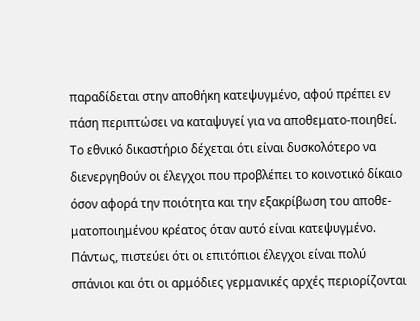παραδίδεται στην αποθήκη κατεψυγμένο, αφού πρέπει εν πάση περιπτώσει να καταψυγεί για να αποθεματο-ποιηθεί.
Το εθνικό δικαστήριο δέχεται ότι είναι δυσκολότερο να διενεργηθούν οι έλεγχοι που προβλέπει το κοινοτικό δίκαιο όσον αφορά την ποιότητα και την εξακρίβωση του αποθε-ματοποιημένου κρέατος όταν αυτό είναι κατεψυγμένο. Πάντως, πιστεύει ότι οι επιτόπιοι έλεγχοι είναι πολύ σπάνιοι και ότι οι αρμόδιες γερμανικές αρχές περιορίζονται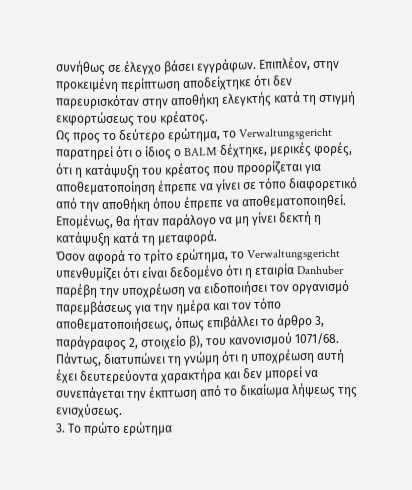συνήθως σε έλεγχο βάσει εγγράφων. Επιπλέον, στην προκειμένη περίπτωση αποδείχτηκε ότι δεν παρευρισκόταν στην αποθήκη ελεγκτής κατά τη στιγμή εκφορτώσεως του κρέατος.
Ως προς το δεύτερο ερώτημα, το Verwaltungsgericht παρατηρεί ότι ο ίδιος ο BALM δέχτηκε, μερικές φορές, ότι η κατάψυξη του κρέατος που προορίζεται για αποθεματοποίηση έπρεπε να γίνει σε τόπο διαφορετικό από την αποθήκη όπου έπρεπε να αποθεματοποιηθεί. Επομένως, θα ήταν παράλογο να μη γίνει δεκτή η κατάψυξη κατά τη μεταφορά.
Όσον αφορά το τρίτο ερώτημα, το Verwaltungsgericht υπενθυμίζει ότι είναι δεδομένο ότι η εταιρία Danhuber παρέβη την υποχρέωση να ειδοποιήσει τον οργανισμό παρεμβάσεως για την ημέρα και τον τόπο αποθεματοποιήσεως, όπως επιβάλλει το άρθρο 3, παράγραφος 2, στοιχείο β), του κανονισμού 1071/68. Πάντως, διατυπώνει τη γνώμη ότι η υποχρέωση αυτή έχει δευτερεύοντα χαρακτήρα και δεν μπορεί να συνεπάγεται την έκπτωση από το δικαίωμα λήψεως της ενισχύσεως.
3. Το πρώτο ερώτημα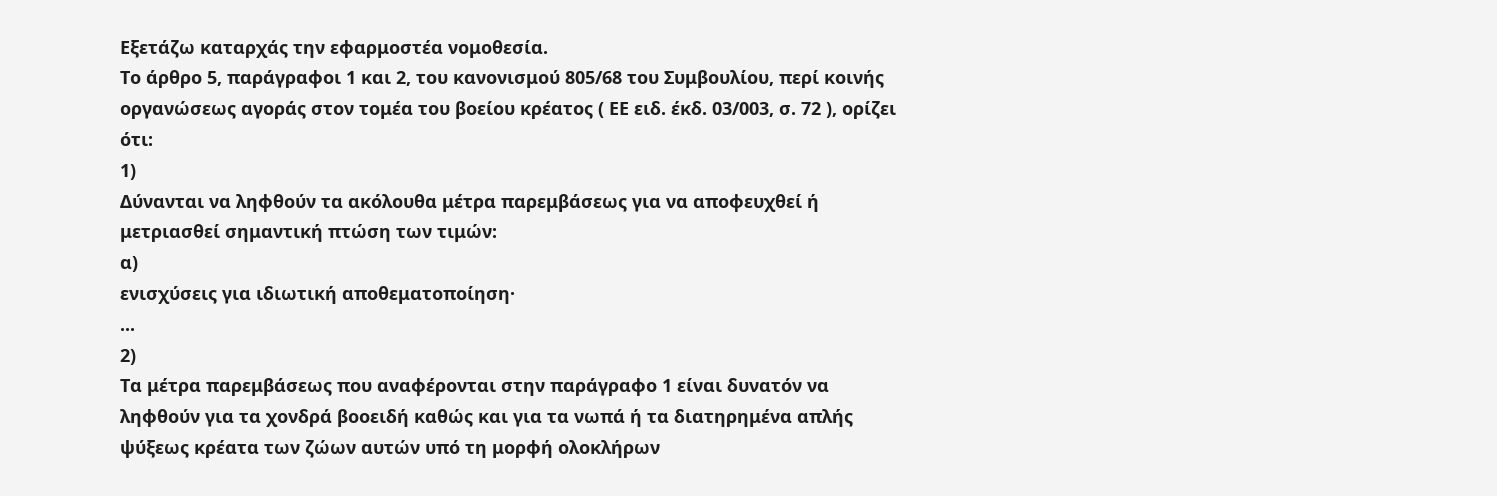Εξετάζω καταρχάς την εφαρμοστέα νομοθεσία.
Το άρθρο 5, παράγραφοι 1 και 2, του κανονισμού 805/68 του Συμβουλίου, περί κοινής οργανώσεως αγοράς στον τομέα του βοείου κρέατος ( ΕΕ ειδ. έκδ. 03/003, σ. 72 ), ορίζει ότι:
1)
Δύνανται να ληφθούν τα ακόλουθα μέτρα παρεμβάσεως για να αποφευχθεί ή μετριασθεί σημαντική πτώση των τιμών:
α)
ενισχύσεις για ιδιωτική αποθεματοποίηση·
...
2)
Τα μέτρα παρεμβάσεως που αναφέρονται στην παράγραφο 1 είναι δυνατόν να ληφθούν για τα χονδρά βοοειδή καθώς και για τα νωπά ή τα διατηρημένα απλής ψύξεως κρέατα των ζώων αυτών υπό τη μορφή ολοκλήρων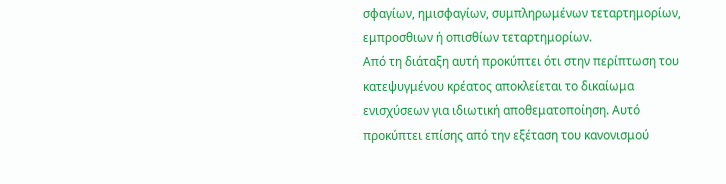σφαγίων, ημισφαγίων, συμπληρωμένων τεταρτημορίων, εμπροσθιων ή οπισθίων τεταρτημορίων.
Από τη διάταξη αυτή προκύπτει ότι στην περίπτωση του κατεψυγμένου κρέατος αποκλείεται το δικαίωμα ενισχύσεων για ιδιωτική αποθεματοποίηση. Αυτό προκύπτει επίσης από την εξέταση του κανονισμού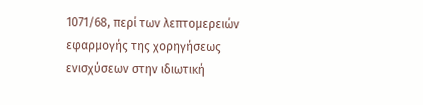1071/68, περί των λεπτομερειών εφαρμογής της χορηγήσεως ενισχύσεων στην ιδιωτική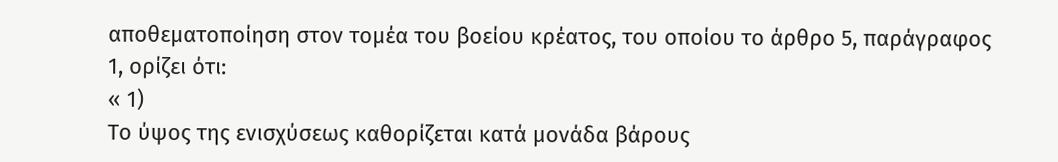αποθεματοποίηση στον τομέα του βοείου κρέατος, του οποίου το άρθρο 5, παράγραφος 1, ορίζει ότι:
« 1)
Το ύψος της ενισχύσεως καθορίζεται κατά μονάδα βάρους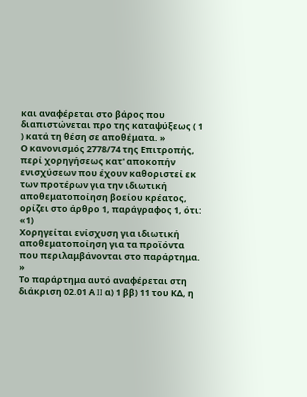και αναφέρεται στο βάρος που διαπιστώνεται προ της καταψύξεως ( 1 ) κατά τη θέση σε αποθέματα. »
Ο κανονισμός 2778/74 της Επιτροπής, περί χορηγήσεως κατ' αποκοπήν ενισχύσεων που έχουν καθοριστεί εκ των προτέρων για την ιδιωτική αποθεματοποίηση βοείου κρέατος, ορίζει στο άρθρο 1, παράγραφος 1, ότι:
«1)
Χορηγείται ενίσχυση για ιδιωτική αποθεματοποίηση για τα προϊόντα που περιλαμβάνονται στο παράρτημα. »
Το παράρτημα αυτό αναφέρεται στη διάκριση 02.01 Α II α) 1 ββ) 11 του ΚΔ, η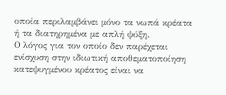οποία περιλαμβάνει μόνο τα νωπά κρέατα ή τα διατηρημένα με απλή ψύξη.
Ο λόγος για τον οποίο δεν παρέχεται ενίσχυση στην ιδιωτική αποθεματοποίηση κατεψυγμένου κρέατος είναι να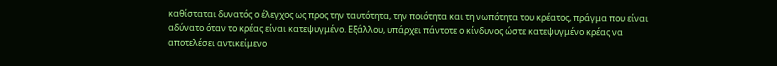καθίσταται δυνατός ο έλεγχος ως προς την ταυτότητα, την ποιότητα και τη νωπότητα του κρέατος, πράγμα που είναι αδύνατο όταν το κρέας είναι κατεψυγμένο. Εξάλλου, υπάρχει πάντοτε ο κίνδυνος ώστε κατεψυγμένο κρέας να αποτελέσει αντικείμενο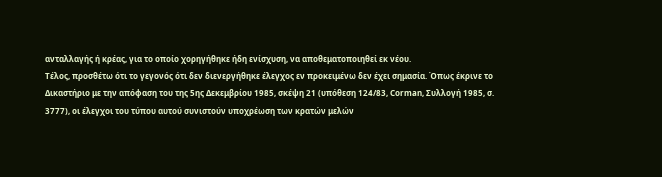ανταλλαγής ή κρέας, για το οποίο χορηγήθηκε ήδη ενίσχυση, να αποθεματοποιηθεί εκ νέου.
Τέλος, προσθέτω ότι το γεγονός ότι δεν διενεργήθηκε έλεγχος εν προκειμένω δεν έχει σημασία. Όπως έκρινε το Δικαστήριο με την απόφαση του της 5ης Δεκεμβρίου 1985, σκέψη 21 (υπόθεση 124/83, Corman, Συλλογή 1985, σ. 3777), οι έλεγχοι του τύπου αυτού συνιστούν υποχρέωση των κρατών μελών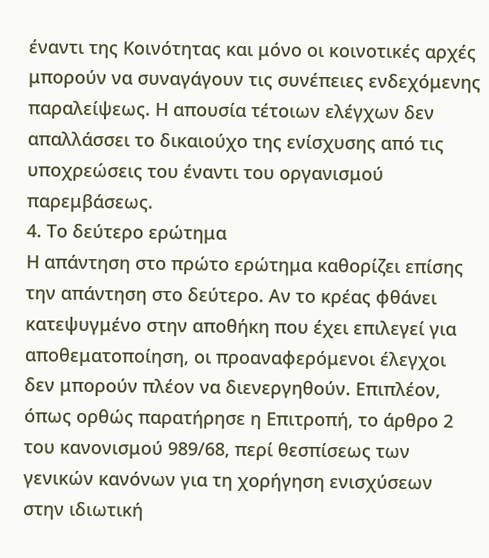έναντι της Κοινότητας και μόνο οι κοινοτικές αρχές μπορούν να συναγάγουν τις συνέπειες ενδεχόμενης παραλείψεως. Η απουσία τέτοιων ελέγχων δεν απαλλάσσει το δικαιούχο της ενίσχυσης από τις υποχρεώσεις του έναντι του οργανισμού παρεμβάσεως.
4. Το δεύτερο ερώτημα
Η απάντηση στο πρώτο ερώτημα καθορίζει επίσης την απάντηση στο δεύτερο. Αν το κρέας φθάνει κατεψυγμένο στην αποθήκη που έχει επιλεγεί για αποθεματοποίηση, οι προαναφερόμενοι έλεγχοι δεν μπορούν πλέον να διενεργηθούν. Επιπλέον, όπως ορθώς παρατήρησε η Επιτροπή, το άρθρο 2 του κανονισμού 989/68, περί θεσπίσεως των γενικών κανόνων για τη χορήγηση ενισχύσεων στην ιδιωτική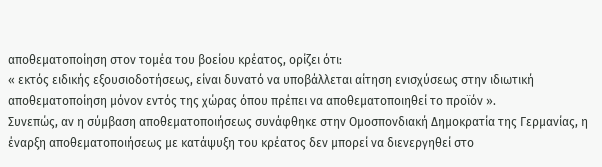αποθεματοποίηση στον τομέα του βοείου κρέατος, ορίζει ότι:
« εκτός ειδικής εξουσιοδοτήσεως, είναι δυνατό να υποβάλλεται αίτηση ενισχύσεως στην ιδιωτική αποθεματοποίηση μόνον εντός της χώρας όπου πρέπει να αποθεματοποιηθεί το προϊόν ».
Συνεπώς, αν η σύμβαση αποθεματοποιήσεως συνάφθηκε στην Ομοσπονδιακή Δημοκρατία της Γερμανίας, η έναρξη αποθεματοποιήσεως με κατάψυξη του κρέατος δεν μπορεί να διενεργηθεί στο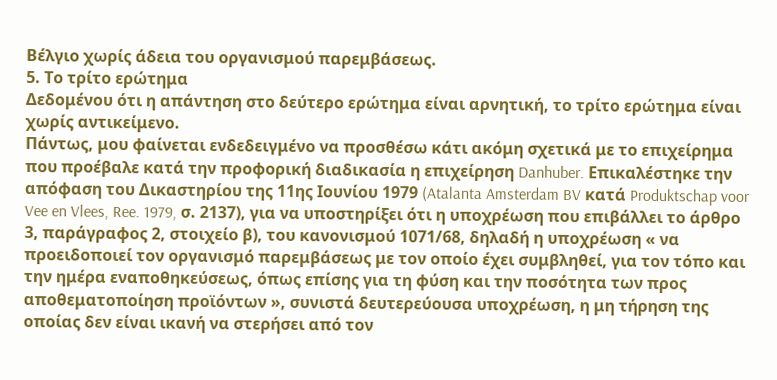Βέλγιο χωρίς άδεια του οργανισμού παρεμβάσεως.
5. Το τρίτο ερώτημα
Δεδομένου ότι η απάντηση στο δεύτερο ερώτημα είναι αρνητική, το τρίτο ερώτημα είναι χωρίς αντικείμενο.
Πάντως, μου φαίνεται ενδεδειγμένο να προσθέσω κάτι ακόμη σχετικά με το επιχείρημα που προέβαλε κατά την προφορική διαδικασία η επιχείρηση Danhuber. Επικαλέστηκε την απόφαση του Δικαστηρίου της 11ης Ιουνίου 1979 (Atalanta Amsterdam BV κατά Produktschap voor Vee en Vlees, Ree. 1979, σ. 2137), για να υποστηρίξει ότι η υποχρέωση που επιβάλλει το άρθρο 3, παράγραφος 2, στοιχείο β), του κανονισμού 1071/68, δηλαδή η υποχρέωση « να προειδοποιεί τον οργανισμό παρεμβάσεως με τον οποίο έχει συμβληθεί, για τον τόπο και την ημέρα εναποθηκεύσεως, όπως επίσης για τη φύση και την ποσότητα των προς αποθεματοποίηση προϊόντων », συνιστά δευτερεύουσα υποχρέωση, η μη τήρηση της οποίας δεν είναι ικανή να στερήσει από τον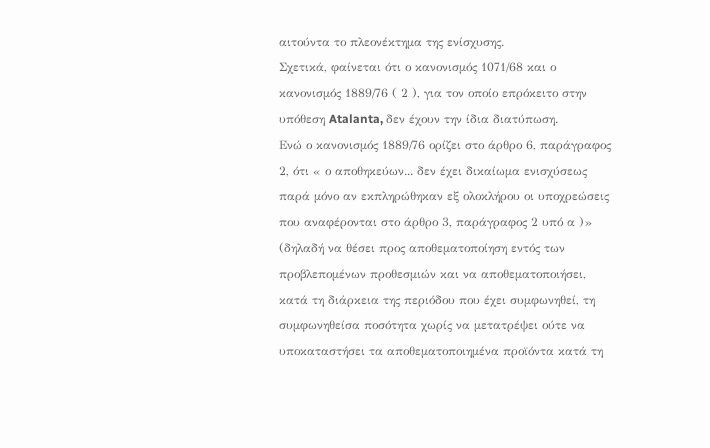αιτούντα το πλεονέκτημα της ενίσχυσης.
Σχετικά, φαίνεται ότι ο κανονισμός 1071/68 και ο κανονισμός 1889/76 ( 2 ), για τον οποίο επρόκειτο στην υπόθεση Atalanta, δεν έχουν την ίδια διατύπωση.
Ενώ ο κανονισμός 1889/76 ορίζει στο άρθρο 6, παράγραφος 2, ότι « ο αποθηκεύων... δεν έχει δικαίωμα ενισχύσεως παρά μόνο αν εκπληρώθηκαν εξ ολοκλήρου οι υποχρεώσεις που αναφέρονται στο άρθρο 3, παράγραφος 2 υπό α )» (δηλαδή να θέσει προς αποθεματοποίηση εντός των προβλεπομένων προθεσμιών και να αποθεματοποιήσει, κατά τη διάρκεια της περιόδου που έχει συμφωνηθεί, τη συμφωνηθείσα ποσότητα χωρίς να μετατρέψει ούτε να υποκαταστήσει τα αποθεματοποιημένα προϊόντα κατά τη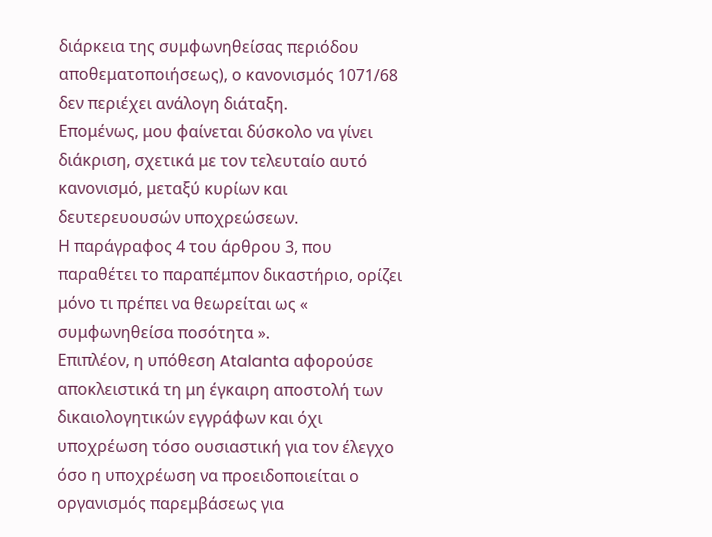διάρκεια της συμφωνηθείσας περιόδου αποθεματοποιήσεως), ο κανονισμός 1071/68 δεν περιέχει ανάλογη διάταξη.
Επομένως, μου φαίνεται δύσκολο να γίνει διάκριση, σχετικά με τον τελευταίο αυτό κανονισμό, μεταξύ κυρίων και δευτερευουσών υποχρεώσεων.
Η παράγραφος 4 του άρθρου 3, που παραθέτει το παραπέμπον δικαστήριο, ορίζει μόνο τι πρέπει να θεωρείται ως « συμφωνηθείσα ποσότητα ».
Επιπλέον, η υπόθεση Atalanta αφορούσε αποκλειστικά τη μη έγκαιρη αποστολή των δικαιολογητικών εγγράφων και όχι υποχρέωση τόσο ουσιαστική για τον έλεγχο όσο η υποχρέωση να προειδοποιείται ο οργανισμός παρεμβάσεως για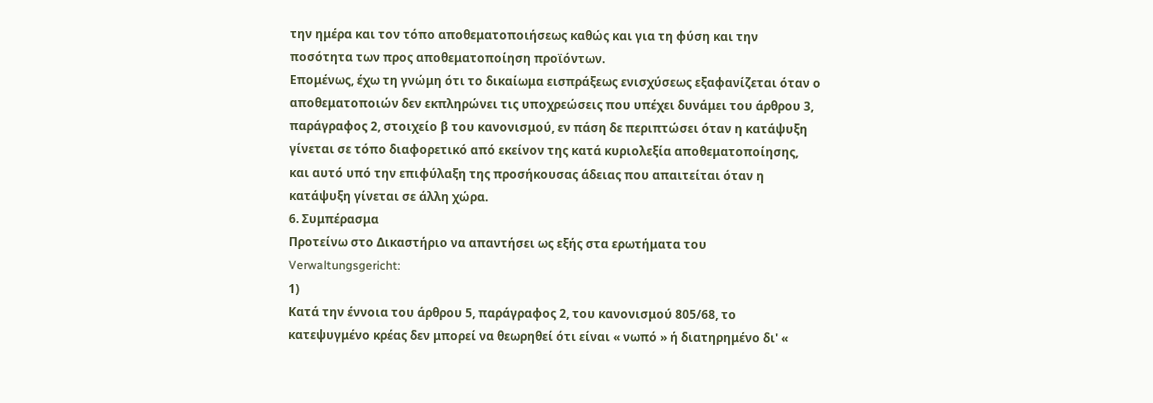την ημέρα και τον τόπο αποθεματοποιήσεως καθώς και για τη φύση και την ποσότητα των προς αποθεματοποίηση προϊόντων.
Επομένως, έχω τη γνώμη ότι το δικαίωμα εισπράξεως ενισχύσεως εξαφανίζεται όταν ο αποθεματοποιών δεν εκπληρώνει τις υποχρεώσεις που υπέχει δυνάμει του άρθρου 3, παράγραφος 2, στοιχείο β του κανονισμού, εν πάση δε περιπτώσει όταν η κατάψυξη γίνεται σε τόπο διαφορετικό από εκείνον της κατά κυριολεξία αποθεματοποίησης, και αυτό υπό την επιφύλαξη της προσήκουσας άδειας που απαιτείται όταν η κατάψυξη γίνεται σε άλλη χώρα.
6. Συμπέρασμα
Προτείνω στο Δικαστήριο να απαντήσει ως εξής στα ερωτήματα του Verwaltungsgericht:
1)
Κατά την έννοια του άρθρου 5, παράγραφος 2, του κανονισμού 805/68, το κατεψυγμένο κρέας δεν μπορεί να θεωρηθεί ότι είναι « νωπό » ή διατηρημένο δι' «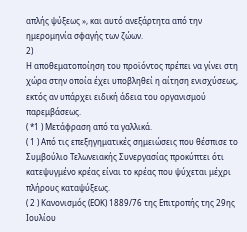απλής ψύξεως », και αυτό ανεξάρτητα από την ημερομηνία σφαγής των ζώων.
2)
Η αποθεματοποίηση του προϊόντος πρέπει να γίνει στη χώρα στην οποία έχει υποβληθεί η αίτηση ενισχύσεως, εκτός αν υπάρχει ειδική άδεια του οργανισμού παρεμβάσεως.
( *1 ) Μετάφραση από τα γαλλικά.
( 1 ) Από τις επεξηγηματικές σημειώσεις που θέσπισε το Συμβούλιο Τελωνειακής Συνεργασίας προκύπτει ότι κατεψυγμένο κρέας είναι το κρέας που ψύχεται μέχρι πλήρους καταψύξεως.
( 2 ) Κανονισμός (ΕΟΚ) 1889/76 της Επιτροπής της 29ης Ιουλίου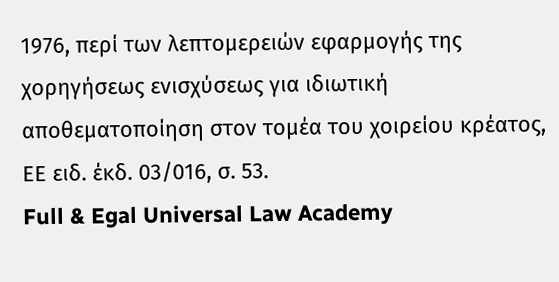1976, περί των λεπτομερειών εφαρμογής της χορηγήσεως ενισχύσεως για ιδιωτική αποθεματοποίηση στον τομέα του χοιρείου κρέατος, ΕΕ ειδ. έκδ. 03/016, σ. 53.
Full & Egal Universal Law Academy